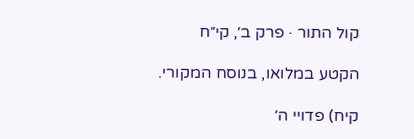קול התור · פרק ב׳, קי״ח

הקטע במלואו, בנוסח המקורי.

קיח) פדויי ה׳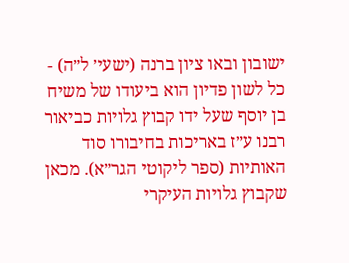ישובון ובאו ציון ברנה (ישעי׳ ל״ה) - כל לשון פדיון הוא ביעודו של משיח בן יוסף שעל ידו קבוץ גלויות כביאור רבנו ע״ז באריכות בחיבורו סוד האותיות (ספר ליקוטי הגר״א). מכאן שקבוץ גלויות העיקרי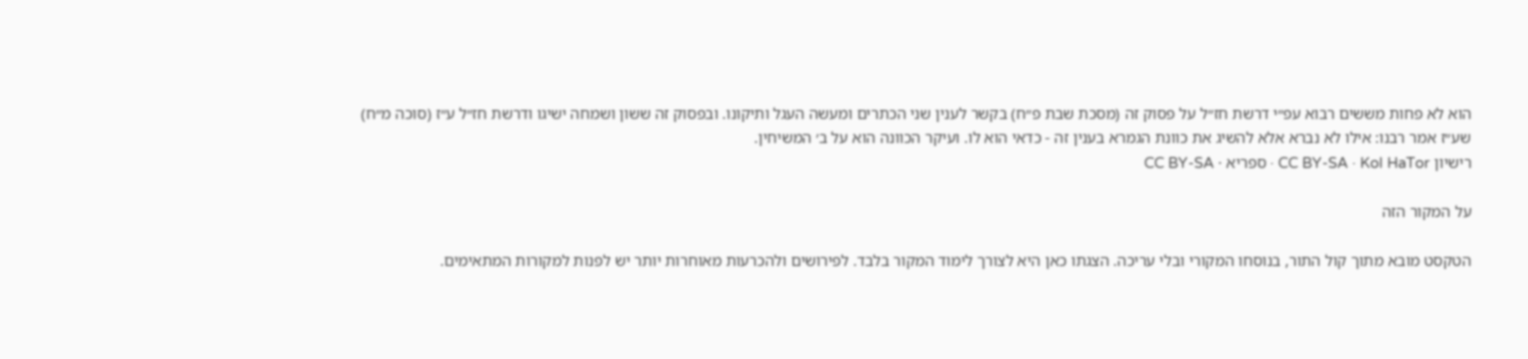הוא לא פחות מששים רבוא עפ״י דרשת חז״ל על פסוק זה (מסכת שבת פ״ח) בקשר לענין שני הכתרים ומעשה העגל ותיקונו. ובפסוק זה ששון ושמחה ישיגו ודרשת חז״ל ע״ז (סוכה מ״ח) שע״ז אמר רבנו: אילו לא נברא אלא להשיג את כוונת הגמרא בענין זה - כדאי הוא לו. ועיקר הכוונה הוא על ב׳ המשיחין.
רישיון CC BY-SA · Kol HaTor · ספריא · CC BY-SA

על המקור הזה

הטקסט מובא מתוך קול התור, בנוסחו המקורי ובלי עריכה. הצגתו כאן היא לצורך לימוד המקור בלבד. לפירושים ולהכרעות מאוחרות יותר יש לפנות למקורות המתאימים.